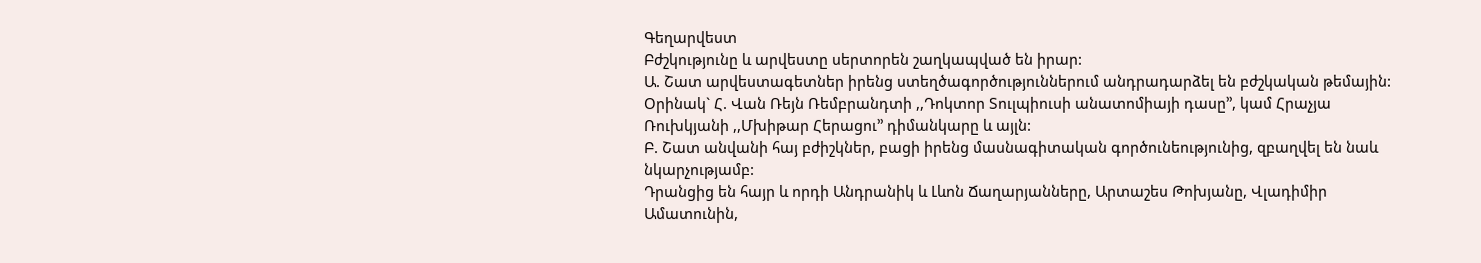Գեղարվեստ
Բժշկությունը և արվեստը սերտորեն շաղկապված են իրար:
Ա. Շատ արվեստագետներ իրենց ստեղծագործություններում անդրադարձել են բժշկական թեմային:
Օրինակ` Հ. Վան Ռեյն Ռեմբրանդտի ,,Դոկտոր Տուլպիուսի անատոմիայի դասը’’, կամ Հրաչյա Ռուխկյանի ,,Մխիթար Հերացու’’ դիմանկարը և այլն:
Բ. Շատ անվանի հայ բժիշկներ, բացի իրենց մասնագիտական գործունեությունից, զբաղվել են նաև նկարչությամբ:
Դրանցից են հայր և որդի Անդրանիկ և Լևոն Ճաղարյանները, Արտաշես Թոխյանը, Վլադիմիր Ամատունին,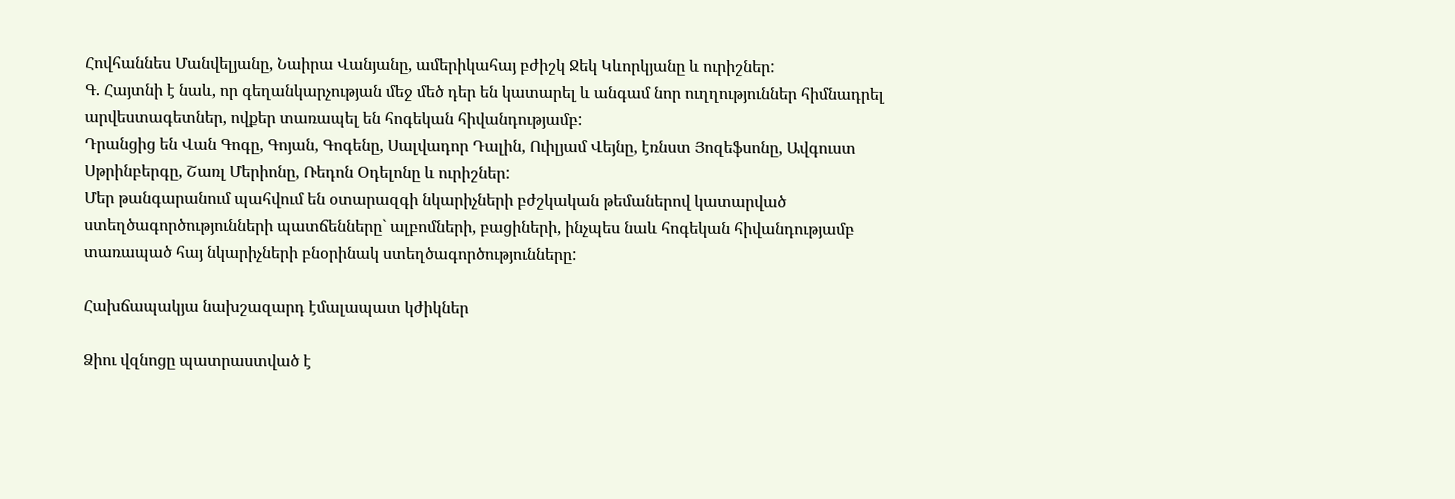Հովհաննես Մանվելյանը, Նաիրա Վանյանը, ամերիկահայ բժիշկ Ջեկ Կևորկյանը և ուրիշներ:
Գ. Հայտնի է նաև, որ գեղանկարչության մեջ մեծ դեր են կատարել և անգամ նոր ուղղություններ հիմնադրել արվեստագետներ, ովքեր տառապել են հոգեկան հիվանդությամբ:
Դրանցից են Վան Գոգը, Գոյան, Գոգենը, Սալվադոր Դալին, Ուիլյամ Վեյնը, էռնստ Յոզեֆսոնը, Ավգուստ Սթրինբերգը, Շառլ Մերիոնը, Ռեդոն Օդելոնը և ուրիշներ:
Մեր թանգարանում պահվում են օտարազգի նկարիչների բժշկական թեմաներով կատարված ստեղծագործությունների պատճենները` ալբոմների, բացիների, ինչպես նաև հոգեկան հիվանդությամբ տառապած հայ նկարիչների բնօրինակ ստեղծագործությունները:

Հախճապակյա նախշազարդ էմալապատ կժիկներ

Ձիու վզնոցը պատրաստված է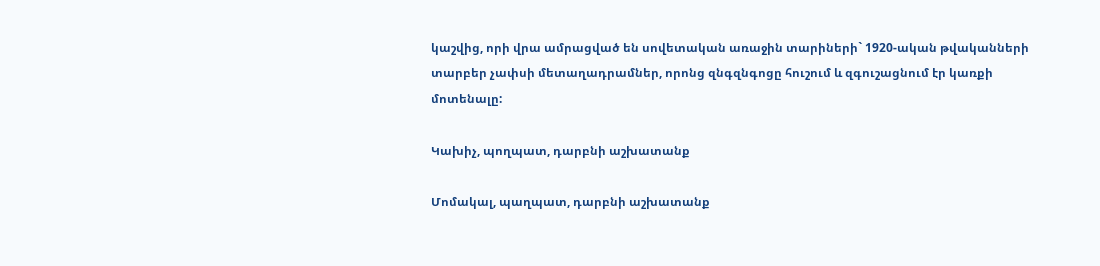կաշվից, որի վրա ամրացված են սովետական առաջին տարիների` 1920-ական թվականների տարբեր չափսի մետաղադրամներ, որոնց զնգզնգոցը հուշում և զգուշացնում էր կառքի մոտենալը:

Կախիչ, պողպատ, դարբնի աշխատանք

Մոմակալ, պաղպատ, դարբնի աշխատանք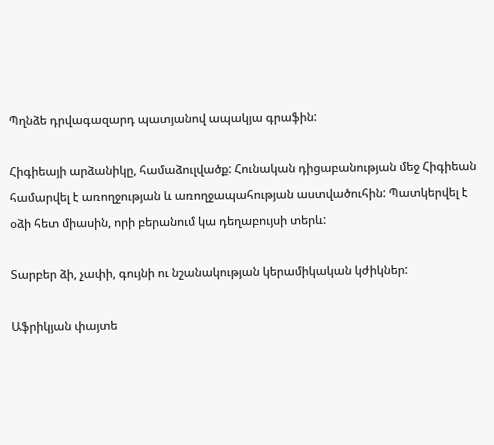Պղնձե դրվագազարդ պատյանով ապակյա գրաֆին:

Հիգիեայի արձանիկը, համաձուլվածք: Հունական դիցաբանության մեջ Հիգիեան համարվել է առողջության և առողջապահության աստվածուհին: Պատկերվել է օձի հետ միասին, որի բերանում կա դեղաբույսի տերև:

Տարբեր ձի, չափի, գույնի ու նշանակության կերամիկական կժիկներ:

Աֆրիկյան փայտե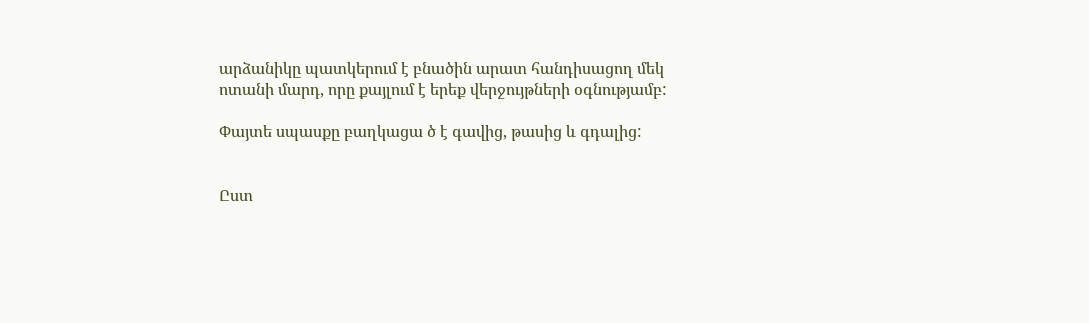արձանիկը պատկերում է բնածին արատ հանդիսացող մեկ ոտանի մարդ, որը քայլում է երեք վերջույթների օգնությամբ:

Փայտե սպասքը բաղկացա ծ է գավից, թասից և գդալից:


Ըստ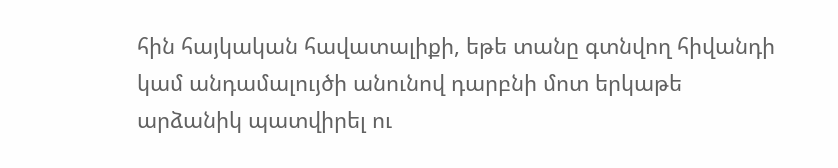հին հայկական հավատալիքի, եթե տանը գտնվող հիվանդի կամ անդամալույծի անունով դարբնի մոտ երկաթե արձանիկ պատվիրել ու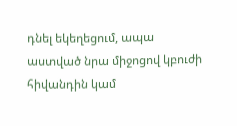դնել եկեղեցում, ապա աստված նրա միջոցով կբուժի հիվանդին կամ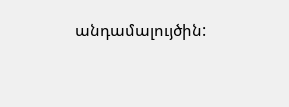անդամալույծին: